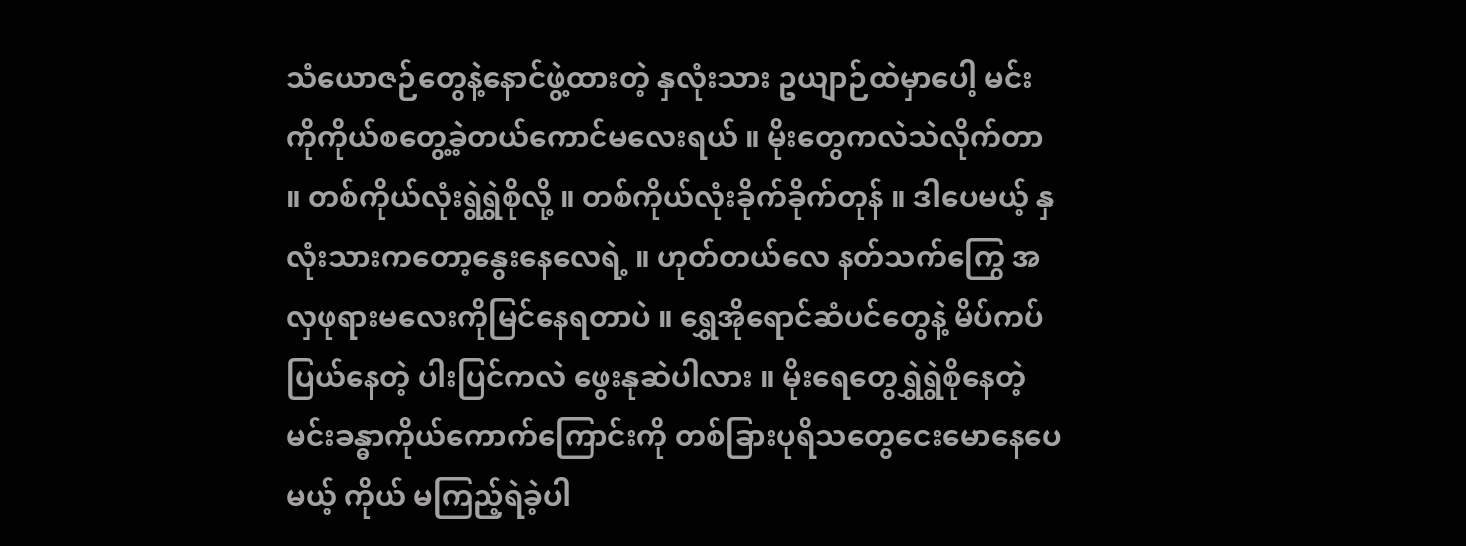သံယောဇဉ်တွေနဲ့နောင်ဖွဲ့ထားတဲ့ နှလုံးသား ဥယျာဉ်ထဲမှာပေါ့ မင်းကိုကိုယ်စတွေ့ခဲ့တယ်ကောင်မလေးရယ် ။ မိုးတွေကလဲသဲလိုက်တာ ။ တစ်ကိုယ်လုံးရွဲရွဲစိုလို့ ။ တစ်ကိုယ်လုံးခိုက်ခိုက်တုန် ။ ဒါပေမယ့် နှလုံးသားကတော့နွေးနေလေရဲ့ ။ ဟုတ်တယ်လေ နတ်သက်ကြွေ အလှဖုရားမလေးကိုမြင်နေရတာပဲ ။ ရွှေအိုရောင်ဆံပင်တွေနဲ့ မိပ်ကပ်ပြယ်နေတဲ့ ပါးပြင်ကလဲ ဖွေးနုဆဲပါလား ။ မိုးရေတွေရွှဲရွဲစိုနေတဲ့မင်းခန္ဓာကိုယ်ကောက်ကြောင်းကို တစ်ခြားပုရိသတွေငေးမောနေပေမယ့် ကိုယ် မကြည့်ရဲခဲ့ပါ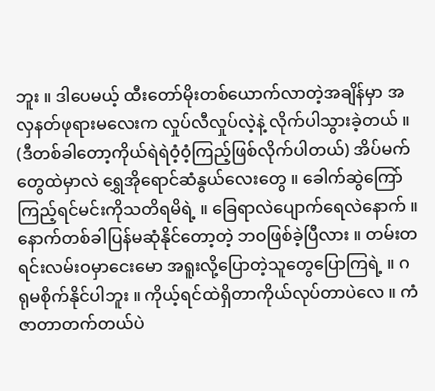ဘူး ။ ဒါပေမယ့် ထီးတော်မိုးတစ်ယောက်လာတဲ့အချိန်မှာ အလှနတ်ဖုရားမလေးက လှုပ်လီလှုပ်လဲ့နဲ့ လိုက်ပါသွားခဲ့တယ် ။ (ဒီတစ်ခါတော့ကိုယ်ရဲရဲဝံ့ဝံ့ကြည့်ဖြစ်လိုက်ပါတယ်) အိပ်မက်တွေထဲမှာလဲ ရွှေအိုရောင်ဆံနွယ်လေးတွေ ။ ခေါက်ဆွဲကြော်ကြည့်ရင်မင်းကိုသတိရမိရဲ့ ။ ခြေရာလဲပျောက်ရေလဲနောက် ။ နောက်တစ်ခါပြန်မဆုံနိုင်တော့တဲ့ ဘဝဖြစ်ခဲ့ပြီလား ။ တမ်းတရင်းလမ်းဝမှာငေးမော အရူးလို့ပြောတဲ့သူတွေပြောကြရဲ့ ။ ဂရုမစိုက်နိုင်ပါဘူး ။ ကိုယ့်ရင်ထဲရှိတာကိုယ်လုပ်တာပဲလေ ။ ကံဇာတာတက်တယ်ပဲ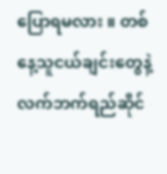ပြောရမလား ။ တစ်နေ့သူငယ်ချင်းတွေနဲ့လက်ဘက်ရည်ဆိုင်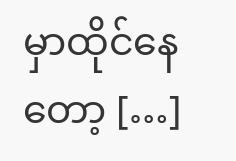မှာထိုင်နေတော့ […]